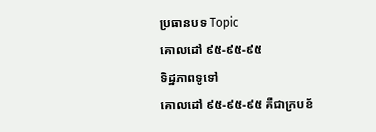ប្រធានបទ Topic
គោលដៅ ៩៥-៩៥-៩៥
ទិដ្ឋភាពទូទៅ
គោលដៅ ៩៥-៩៥-៩៥ គឺជាក្របខ័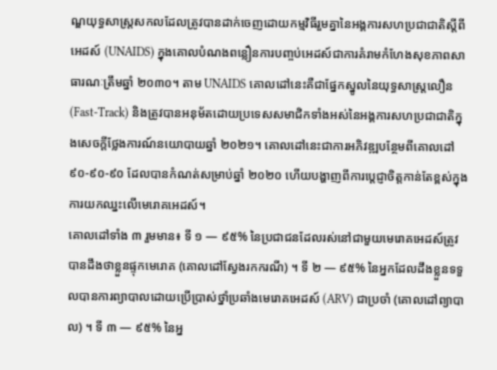ណ្ឌយុទ្ធសាស្ត្រសកលដែលត្រូវបានដាក់ចេញដោយកម្មវិធីរួមគ្នានៃអង្គការសហប្រជាជាតិស្តីពីអេដស៍ (UNAIDS) ក្នុងគោលបំណងពន្លឿនការបញ្ចប់អេដស៍ជាការគំរាមកំហែងសុខភាពសាធារណៈត្រឹមឆ្នាំ ២០៣០។ តាម UNAIDS គោលដៅនេះគឺជាផ្នែកស្នូលនៃយុទ្ធសាស្ត្រលឿន (Fast-Track) និងត្រូវបានអនុម័តដោយប្រទេសសមាជិកទាំងអស់នៃអង្គការសហប្រជាជាតិក្នុងសេចក្តីថ្លែងការណ៍នយោបាយឆ្នាំ ២០២១។ គោលដៅនេះជាការអភិវឌ្ឍបន្ថែមពីគោលដៅ ៩០-៩០-៩០ ដែលបានកំណត់សម្រាប់ឆ្នាំ ២០២០ ហើយបង្ហាញពីការប្តេជ្ញាចិត្តកាន់តែខ្ពស់ក្នុងការយកឈ្នះលើមេរោគអេដស៍។
គោលដៅទាំង ៣ រួមមាន៖ ទី ១ — ៩៥% នៃប្រជាជនដែលរស់នៅជាមួយមេរោគអេដស៍ត្រូវបានដឹងថាខ្លួនផ្ទុកមេរោគ (គោលដៅស្វែងរកករណី) ។ ទី ២ — ៩៥% នៃអ្នកដែលដឹងខ្លួនទទួលបានការព្យាបាលដោយប្រើប្រាស់ថ្នាំប្រឆាំងមេរោគអេដស៍ (ARV) ជាប្រចាំ (គោលដៅព្យាបាល) ។ ទី ៣ — ៩៥% នៃអ្ន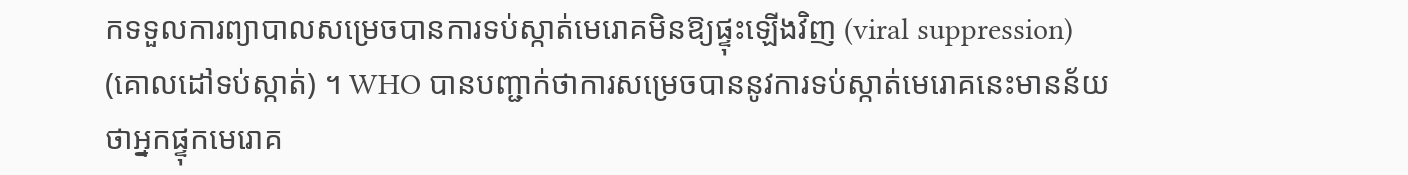កទទួលការព្យាបាលសម្រេចបានការទប់ស្កាត់មេរោគមិនឱ្យផ្ទុះឡើងវិញ (viral suppression) (គោលដៅទប់ស្កាត់) ។ WHO បានបញ្ជាក់ថាការសម្រេចបាននូវការទប់ស្កាត់មេរោគនេះមានន័យថាអ្នកផ្ទុកមេរោគ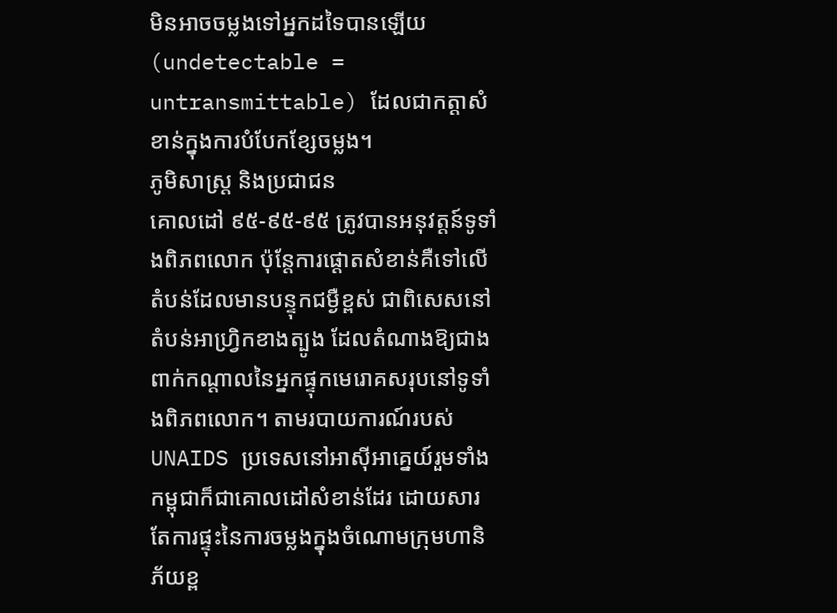មិនអាចចម្លងទៅអ្នកដទៃបានឡើយ (undetectable = untransmittable) ដែលជាកត្តាសំខាន់ក្នុងការបំបែកខ្សែចម្លង។
ភូមិសាស្ត្រ និងប្រជាជន
គោលដៅ ៩៥-៩៥-៩៥ ត្រូវបានអនុវត្តន៍ទូទាំងពិភពលោក ប៉ុន្តែការផ្តោតសំខាន់គឺទៅលើតំបន់ដែលមានបន្ទុកជម្ងឺខ្ពស់ ជាពិសេសនៅតំបន់អាហ្វ្រិកខាងត្បូង ដែលតំណាងឱ្យជាងពាក់កណ្តាលនៃអ្នកផ្ទុកមេរោគសរុបនៅទូទាំងពិភពលោក។ តាមរបាយការណ៍របស់ UNAIDS ប្រទេសនៅអាស៊ីអាគ្នេយ៍រួមទាំងកម្ពុជាក៏ជាគោលដៅសំខាន់ដែរ ដោយសារតែការផ្ទុះនៃការចម្លងក្នុងចំណោមក្រុមហានិភ័យខ្ព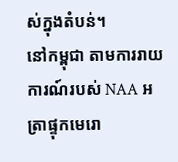ស់ក្នុងតំបន់។
នៅកម្ពុជា តាមការរាយការណ៍របស់ NAA អត្រាផ្ទុកមេរោ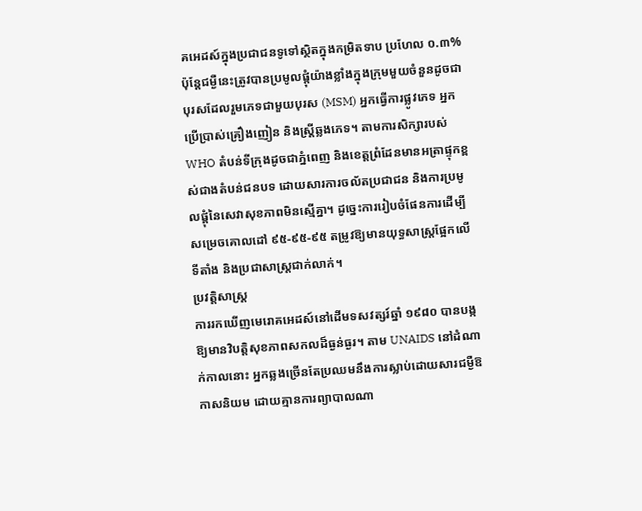គអេដស៍ក្នុងប្រជាជនទូទៅស្ថិតក្នុងកម្រិតទាប ប្រហែល ០.៣% ប៉ុន្តែជម្ងឺនេះត្រូវបានប្រមូលផ្តុំយ៉ាងខ្លាំងក្នុងក្រុមមួយចំនួនដូចជា បុរសដែលរួមភេទជាមួយបុរស (MSM) អ្នកធ្វើការផ្លូវភេទ អ្នកប្រើប្រាស់គ្រឿងញៀន និងស្ត្រីឆ្លងភេទ។ តាមការសិក្សារបស់ WHO តំបន់ទីក្រុងដូចជាភ្នំពេញ និងខេត្តព្រំដែនមានអត្រាផ្ទុកខ្ពស់ជាងតំបន់ជនបទ ដោយសារការចល័តប្រជាជន និងការប្រមូលផ្តុំនៃសេវាសុខភាពមិនស្មើគ្នា។ ដូច្នេះការរៀបចំផែនការដើម្បីសម្រេចគោលដៅ ៩៥-៩៥-៩៥ តម្រូវឱ្យមានយុទ្ធសាស្ត្រផ្អែកលើទីតាំង និងប្រជាសាស្ត្រជាក់លាក់។
ប្រវត្តិសាស្ត្រ
ការរកឃើញមេរោគអេដស៍នៅដើមទសវត្សរ៍ឆ្នាំ ១៩៨០ បានបង្កឱ្យមានវិបត្តិសុខភាពសកលដ៏ធ្ងន់ធ្ងរ។ តាម UNAIDS នៅដំណាក់កាលនោះ អ្នកឆ្លងច្រើនតែប្រឈមនឹងការស្លាប់ដោយសារជម្ងឺឱកាសនិយម ដោយគ្មានការព្យាបាលណា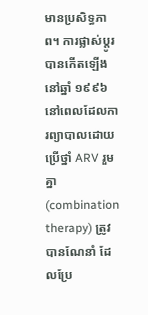មានប្រសិទ្ធភាព។ ការផ្លាស់ប្តូរបានកើតឡើងនៅឆ្នាំ ១៩៩៦ នៅពេលដែលការព្យាបាលដោយប្រើថ្នាំ ARV រួមគ្នា (combination therapy) ត្រូវបានណែនាំ ដែលប្រែ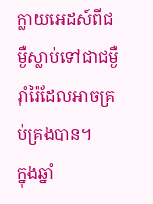ក្លាយអេដស៍ពីជម្ងឺស្លាប់ទៅជាជម្ងឺរ៉ាំរ៉ៃដែលអាចគ្រប់គ្រងបាន។
ក្នុងឆ្នាំ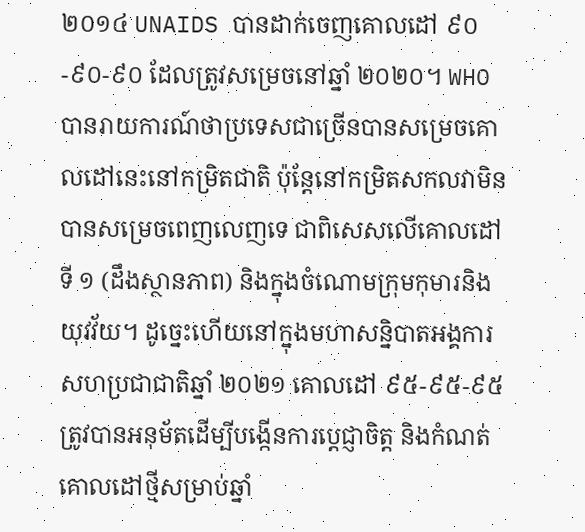២០១៤ UNAIDS បានដាក់ចេញគោលដៅ ៩០-៩០-៩០ ដែលត្រូវសម្រេចនៅឆ្នាំ ២០២០។ WHO បានរាយការណ៍ថាប្រទេសជាច្រើនបានសម្រេចគោលដៅនេះនៅកម្រិតជាតិ ប៉ុន្តែនៅកម្រិតសកលវាមិនបានសម្រេចពេញលេញទេ ជាពិសេសលើគោលដៅទី ១ (ដឹងស្ថានភាព) និងក្នុងចំណោមក្រុមកុមារនិងយុវវ័យ។ ដូច្នេះហើយនៅក្នុងមហាសន្និបាតអង្គការសហប្រជាជាតិឆ្នាំ ២០២១ គោលដៅ ៩៥-៩៥-៩៥ ត្រូវបានអនុម័តដើម្បីបង្កើនការប្តេជ្ញាចិត្ត និងកំណត់គោលដៅថ្មីសម្រាប់ឆ្នាំ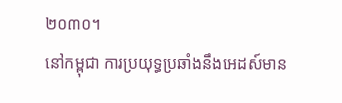២០៣០។
នៅកម្ពុជា ការប្រយុទ្ធប្រឆាំងនឹងអេដស៍មាន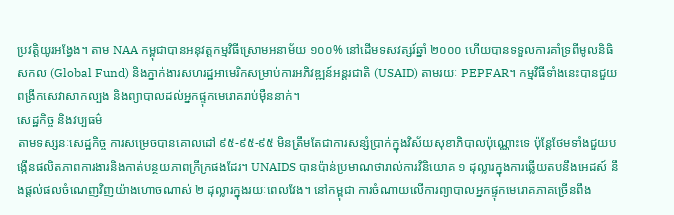ប្រវត្តិយូរអង្វែង។ តាម NAA កម្ពុជាបានអនុវត្តកម្មវិធីស្រោមអនាម័យ ១០០% នៅដើមទសវត្សរ៍ឆ្នាំ ២០០០ ហើយបានទទួលការគាំទ្រពីមូលនិធិសកល (Global Fund) និងភ្នាក់ងារសហរដ្ឋអាមេរិកសម្រាប់ការអភិវឌ្ឍន៍អន្តរជាតិ (USAID) តាមរយៈ PEPFAR។ កម្មវិធីទាំងនេះបានជួយពង្រីកសេវាសាកល្បង និងព្យាបាលដល់អ្នកផ្ទុកមេរោគរាប់ម៉ឺននាក់។
សេដ្ឋកិច្ច និងវប្បធម៌
តាមទស្សនៈសេដ្ឋកិច្ច ការសម្រេចបានគោលដៅ ៩៥-៩៥-៩៥ មិនត្រឹមតែជាការសន្សំប្រាក់ក្នុងវិស័យសុខាភិបាលប៉ុណ្ណោះទេ ប៉ុន្តែថែមទាំងជួយបង្កើនផលិតភាពការងារនិងកាត់បន្ថយភាពក្រីក្រផងដែរ។ UNAIDS បានប៉ាន់ប្រមាណថារាល់ការវិនិយោគ ១ ដុល្លារក្នុងការឆ្លើយតបនឹងអេដស៍ នឹងផ្តល់ផលចំណេញវិញយ៉ាងហោចណាស់ ២ ដុល្លារក្នុងរយៈពេលវែង។ នៅកម្ពុជា ការចំណាយលើការព្យាបាលអ្នកផ្ទុកមេរោគភាគច្រើនពឹង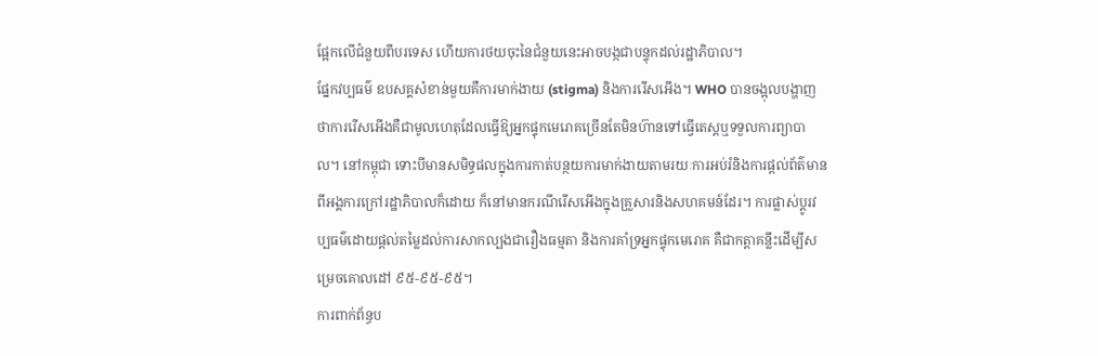ផ្អែកលើជំនួយពីបរទេស ហើយការថយចុះនៃជំនួយនេះអាចបង្កជាបន្ទុកដល់រដ្ឋាភិបាល។
ផ្នែកវប្បធម៌ ឧបសគ្គសំខាន់មួយគឺការមាក់ងាយ (stigma) និងការរើសអើង។ WHO បានចង្អុលបង្ហាញថាការរើសអើងគឺជាមូលហេតុដែលធ្វើឱ្យអ្នកផ្ទុកមេរោគច្រើនតែមិនហ៊ានទៅធ្វើតេស្តឬទទួលការព្យាបាល។ នៅកម្ពុជា ទោះបីមានសមិទ្ធផលក្នុងការកាត់បន្ថយការមាក់ងាយតាមរយៈការអប់រំនិងការផ្តល់ព័ត៌មានពីអង្គការក្រៅរដ្ឋាភិបាលក៏ដោយ ក៏នៅមានករណីរើសអើងក្នុងគ្រួសារនិងសហគមន៍ដែរ។ ការផ្លាស់ប្តូរវប្បធម៌ដោយផ្តល់តម្លៃដល់ការសាកល្បងជារឿងធម្មតា និងការគាំទ្រអ្នកផ្ទុកមេរោគ គឺជាកត្តាគន្លឹះដើម្បីសម្រេចគោលដៅ ៩៥-៩៥-៩៥។
ការពាក់ព័ន្ធប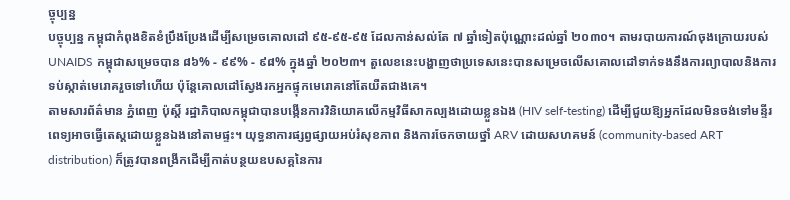ច្ចុប្បន្ន
បច្ចុប្បន្ន កម្ពុជាកំពុងខិតខំប្រឹងប្រែងដើម្បីសម្រេចគោលដៅ ៩៥-៩៥-៩៥ ដែលកាន់សល់តែ ៧ ឆ្នាំទៀតប៉ុណ្ណោះដល់ឆ្នាំ ២០៣០។ តាមរបាយការណ៍ចុងក្រោយរបស់ UNAIDS កម្ពុជាសម្រេចបាន ៨៦% - ៩៩% - ៩៨% ក្នុងឆ្នាំ ២០២៣។ តួលេខនេះបង្ហាញថាប្រទេសនេះបានសម្រេចលើសគោលដៅទាក់ទងនឹងការព្យាបាលនិងការទប់ស្កាត់មេរោគរួចទៅហើយ ប៉ុន្តែគោលដៅស្វែងរកអ្នកផ្ទុកមេរោគនៅតែយឺតជាងគេ។
តាមសារព័ត៌មាន ភ្នំពេញ ប៉ុស្តិ៍ រដ្ឋាភិបាលកម្ពុជាបានបង្កើនការវិនិយោគលើកម្មវិធីសាកល្បងដោយខ្លួនឯង (HIV self-testing) ដើម្បីជួយឱ្យអ្នកដែលមិនចង់ទៅមន្ទីរពេទ្យអាចធ្វើតេស្តដោយខ្លួនឯងនៅតាមផ្ទះ។ យុទ្ធនាការផ្សព្វផ្សាយអប់រំសុខភាព និងការចែកចាយថ្នាំ ARV ដោយសហគមន៍ (community-based ART distribution) ក៏ត្រូវបានពង្រីកដើម្បីកាត់បន្ថយឧបសគ្គនៃការ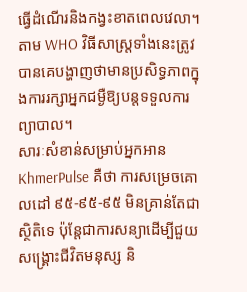ធ្វើដំណើរនិងកង្វះខាតពេលវេលា។ តាម WHO វិធីសាស្ត្រទាំងនេះត្រូវបានគេបង្ហាញថាមានប្រសិទ្ធភាពក្នុងការរក្សាអ្នកជម្ងឺឱ្យបន្តទទួលការព្យាបាល។
សារៈសំខាន់សម្រាប់អ្នកអាន KhmerPulse គឺថា ការសម្រេចគោលដៅ ៩៥-៩៥-៩៥ មិនគ្រាន់តែជាស្ថិតិទេ ប៉ុន្តែជាការសន្យាដើម្បីជួយសង្គ្រោះជីវិតមនុស្ស និ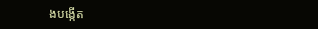ងបង្កើត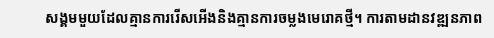សង្គមមួយដែលគ្មានការរើសអើងនិងគ្មានការចម្លងមេរោគថ្មី។ ការតាមដានវឌ្ឍនភាព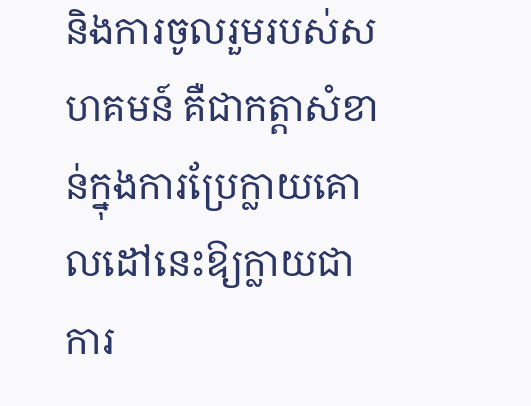និងការចូលរួមរបស់សហគមន៍ គឺជាកត្តាសំខាន់ក្នុងការប្រែក្លាយគោលដៅនេះឱ្យក្លាយជាការ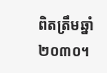ពិតត្រឹមឆ្នាំ ២០៣០។